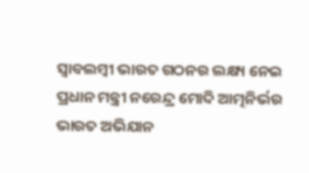ସ୍ବାବଲମ୍ବୀ ଭାରତ ଗଠନର ଲକ୍ଷ୍ୟ ନେଇ ପ୍ରଧାନ ମନ୍ତ୍ରୀ ନରେନ୍ଦ୍ର ମୋଦି ଆତ୍ମନିର୍ଭର ଭାରତ ଅଭିଯାନ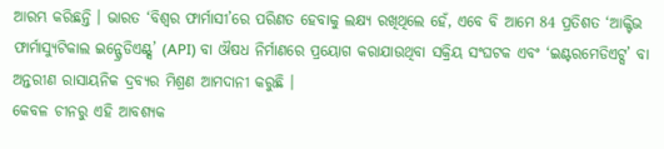ଆରମ୍ଭ କରିଛନ୍ତି । ଭାରତ ‘ବିଶ୍ବର ଫାର୍ମାସୀ’ରେ ପରିଣତ ହେବାକୁ ଲକ୍ଷ୍ୟ ରଖିଥିଲେ ହେଁ, ଏବେ ବି ଆମେ 84 ପ୍ରତିଶତ ‘ଆକ୍ଟିଭ ଫାର୍ମାସ୍ୟୁଟିକାଲ ଇନ୍ଗ୍ରେଡିଏଣ୍ଟ୍ସ’ (API) ବା ଔଷଧ ନିର୍ମାଣରେ ପ୍ରୟୋଗ କରାଯାଉଥିବା ସକ୍ରିୟ ସଂଘଟକ ଏବଂ ‘ଇଣ୍ଟରମେଡିଏଟ୍ସ’ ବା ଅନ୍ତରୀଣ ରାସାୟନିକ ଦ୍ରବ୍ୟର ମିଶ୍ରଣ ଆମଦାନୀ କରୁଛି ।
କେବଳ ଚୀନରୁ ଏହି ଆବଶ୍ୟକ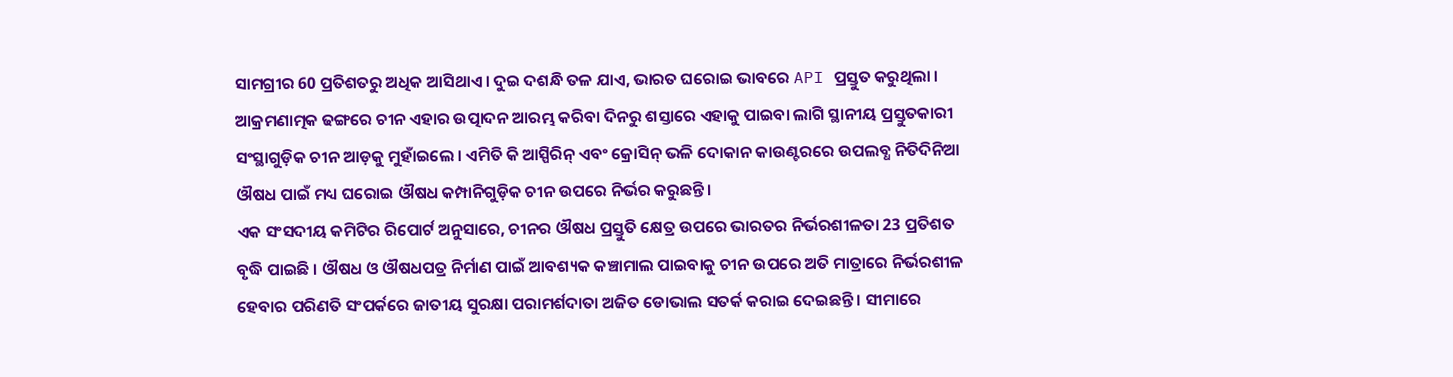ସାମଗ୍ରୀର 60 ପ୍ରତିଶତରୁ ଅଧିକ ଆସିଥାଏ । ଦୁଇ ଦଶନ୍ଧି ତଳ ଯାଏ, ଭାରତ ଘରୋଇ ଭାବରେ API ପ୍ରସ୍ତୁତ କରୁଥିଲା । ଆକ୍ରମଣାତ୍ମକ ଢଙ୍ଗରେ ଚୀନ ଏହାର ଉତ୍ପାଦନ ଆରମ୍ଭ କରିବା ଦିନରୁ ଶସ୍ତାରେ ଏହାକୁ ପାଇବା ଲାଗି ସ୍ଥାନୀୟ ପ୍ରସ୍ତୁତକାରୀ ସଂସ୍ଥାଗୁଡ଼ିକ ଚୀନ ଆଡ଼କୁ ମୁହାଁଇଲେ । ଏମିତି କି ଆସ୍ପିରିନ୍ ଏବଂ କ୍ରୋସିନ୍ ଭଳି ଦୋକାନ କାଉଣ୍ଟରରେ ଉପଲବ୍ଧ ନିତିଦିନିଆ ଔଷଧ ପାଇଁ ମଧ୍ୟ ଘରୋଇ ଔଷଧ କମ୍ପାନିଗୁଡ଼ିକ ଚୀନ ଉପରେ ନିର୍ଭର କରୁଛନ୍ତି ।
ଏକ ସଂସଦୀୟ କମିଟିର ରିପୋର୍ଟ ଅନୁସାରେ, ଚୀନର ଔଷଧ ପ୍ରସ୍ତୁତି କ୍ଷେତ୍ର ଉପରେ ଭାରତର ନିର୍ଭରଶୀଳତା 23 ପ୍ରତିଶତ ବୃଦ୍ଧି ପାଇଛି । ଔଷଧ ଓ ଔଷଧପତ୍ର ନିର୍ମାଣ ପାଇଁ ଆବଶ୍ୟକ କଞ୍ଚାମାଲ ପାଇବାକୁ ଚୀନ ଉପରେ ଅତି ମାତ୍ରାରେ ନିର୍ଭରଶୀଳ ହେବାର ପରିଣତି ସଂପର୍କରେ ଜାତୀୟ ସୁରକ୍ଷା ପରାମର୍ଶଦାତା ଅଜିତ ଡୋଭାଲ ସତର୍କ କରାଇ ଦେଇଛନ୍ତି । ସୀମାରେ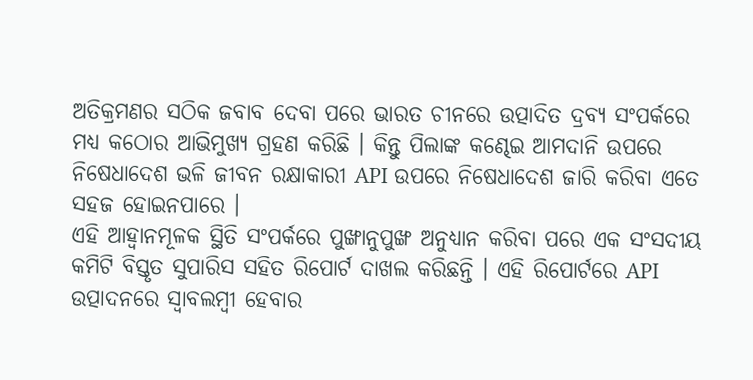ଅତିକ୍ରମଣର ସଠିକ ଜବାବ ଦେବା ପରେ ଭାରତ ଚୀନରେ ଉତ୍ପାଦିତ ଦ୍ରବ୍ୟ ସଂପର୍କରେ ମଧ୍ୟ କଠୋର ଆଭିମୁଖ୍ୟ ଗ୍ରହଣ କରିଛି । କିନ୍ତୁ ପିଲାଙ୍କ କଣ୍ଢେଇ ଆମଦାନି ଉପରେ ନିଷେଧାଦେଶ ଭଳି ଜୀବନ ରକ୍ଷାକାରୀ API ଉପରେ ନିଷେଧାଦେଶ ଜାରି କରିବା ଏତେ ସହଜ ହୋଇନପାରେ ।
ଏହି ଆହ୍ବାନମୂଳକ ସ୍ଥିତି ସଂପର୍କରେ ପୁଙ୍ଖାନୁପୁଙ୍ଖ ଅନୁଧ୍ୟାନ କରିବା ପରେ ଏକ ସଂସଦୀୟ କମିଟି ବିସ୍ତୃତ ସୁପାରିସ ସହିତ ରିପୋର୍ଟ ଦାଖଲ କରିଛନ୍ତି । ଏହି ରିପୋର୍ଟରେ API ଉତ୍ପାଦନରେ ସ୍ବାବଲମ୍ବୀ ହେବାର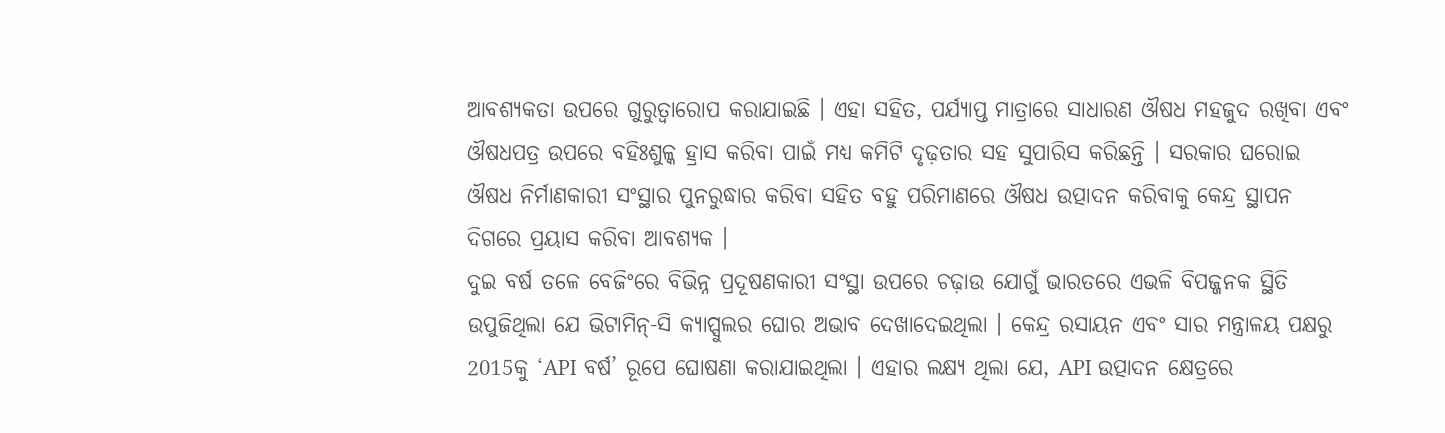ଆବଶ୍ୟକତା ଉପରେ ଗୁରୁତ୍ବାରୋପ କରାଯାଇଛି । ଏହା ସହିତ, ପର୍ଯ୍ୟାପ୍ତ ମାତ୍ରାରେ ସାଧାରଣ ଔଷଧ ମହଜୁଦ ରଖିବା ଏବଂ ଔଷଧପତ୍ର ଉପରେ ବହିଃଶୁଳ୍କ ହ୍ରାସ କରିବା ପାଇଁ ମଧ୍ୟ କମିଟି ଦୃଢ଼ତାର ସହ ସୁପାରିସ କରିଛନ୍ତି । ସରକାର ଘରୋଇ ଔଷଧ ନିର୍ମାଣକାରୀ ସଂସ୍ଥାର ପୁନରୁଦ୍ଧାର କରିବା ସହିତ ବହୁ ପରିମାଣରେ ଔଷଧ ଉତ୍ପାଦନ କରିବାକୁ କେନ୍ଦ୍ର ସ୍ଥାପନ ଦିଗରେ ପ୍ରୟାସ କରିବା ଆବଶ୍ୟକ ।
ଦୁଇ ବର୍ଷ ତଳେ ବେଜିଂରେ ବିଭିନ୍ନ ପ୍ରଦୂଷଣକାରୀ ସଂସ୍ଥା ଉପରେ ଚଢ଼ାଉ ଯୋଗୁଁ ଭାରତରେ ଏଭଳି ବିପଜ୍ଜନକ ସ୍ଥିତି ଉପୁଜିଥିଲା ଯେ ଭିଟାମିନ୍-ସି କ୍ୟାପ୍ସୁଲର ଘୋର ଅଭାବ ଦେଖାଦେଇଥିଲା । କେନ୍ଦ୍ର ରସାୟନ ଏବଂ ସାର ମନ୍ତ୍ରାଳୟ ପକ୍ଷରୁ 2015କୁ ‘API ବର୍ଷ’ ରୂପେ ଘୋଷଣା କରାଯାଇଥିଲା । ଏହାର ଲକ୍ଷ୍ୟ ଥିଲା ଯେ, API ଉତ୍ପାଦନ କ୍ଷେତ୍ରରେ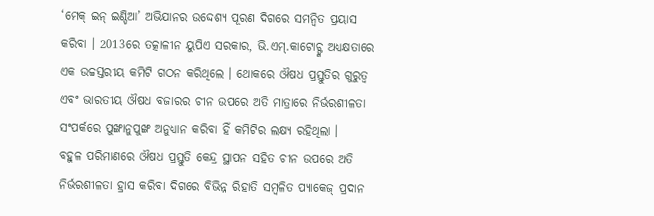‘ମେକ୍ ଇନ୍ ଇଣ୍ଡିଆ’ ଅଭିଯାନର ଉଦ୍ଦେଶ୍ୟ ପୂରଣ ଦିଗରେ ସମନ୍ବିତ ପ୍ରୟାସ କରିବା । 2013ରେ ତତ୍କାଳୀନ ୟୁପିଏ ସରକାର, ଭି.ଏମ୍.କାଟୋଚ୍ଙ୍କ ଅଧ୍ୟକ୍ଷତାରେ ଏକ ଉଚ୍ଚସ୍ତରୀୟ କମିଟି ଗଠନ କରିଥିଲେ । ଥୋକରେ ଔଷଧ ପ୍ରସ୍ତୁତିର ଗୁରୁତ୍ବ ଏବଂ ଭାରତୀୟ ଔଷଧ ବଜାରର ଚୀନ ଉପରେ ଅତି ମାତ୍ରାରେ ନିର୍ଭରଶୀଳତା ସଂପର୍କରେ ପୁଙ୍ଖାନୁପୁଙ୍ଖ ଅନୁଧ୍ୟାନ କରିବା ହିଁ କମିଟିର ଲକ୍ଷ୍ୟ ରହିଥିଲା ।
ବହୁଳ ପରିମାଣରେ ଔଷଧ ପ୍ରସ୍ତୁତି କେନ୍ଦ୍ର ସ୍ଥାପନ ସହିତ ଚୀନ ଉପରେ ଅତି ନିର୍ଭରଶୀଳତା ହ୍ରାସ କରିବା ଦିଗରେ ବିଭିନ୍ନ ରିହାତି ସମ୍ବଳିତ ପ୍ୟାକେଜ୍ ପ୍ରଦାନ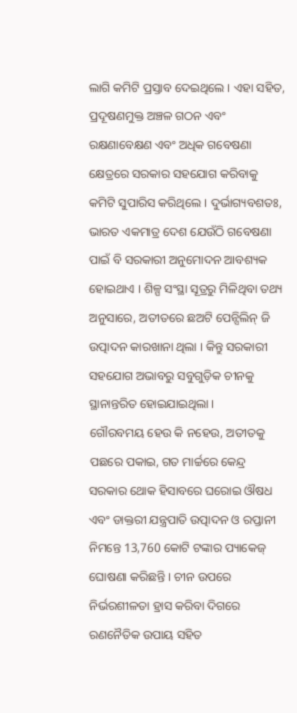ଲାଗି କମିଟି ପ୍ରସ୍ତାବ ଦେଇଥିଲେ । ଏହା ସହିତ, ପ୍ରଦୂଷଣମୁକ୍ତ ଅଞ୍ଚଳ ଗଠନ ଏବଂ ରକ୍ଷଣାବେକ୍ଷଣ ଏବଂ ଅଧିକ ଗବେଷଣା କ୍ଷେତ୍ରରେ ସରକାର ସହଯୋଗ କରିବାକୁ କମିଟି ସୁପାରିସ କରିଥିଲେ । ଦୁର୍ଭାଗ୍ୟବଶତଃ, ଭାରତ ଏକମାତ୍ର ଦେଶ ଯେଉଁଠି ଗବେଷଣା ପାଇଁ ବି ସରକାରୀ ଅନୁମୋଦନ ଆବଶ୍ୟକ ହୋଇଥାଏ । ଶିଳ୍ପ ସଂସ୍ଥା ସୂତ୍ରରୁ ମିଳିଥିବା ତଥ୍ୟ ଅନୁସାରେ, ଅତୀତରେ ଛଅଟି ପେନ୍ସିଲିନ୍ ଜି ଉତ୍ପାଦନ କାରଖାନା ଥିଲା । କିନ୍ତୁ ସରକାରୀ ସହଯୋଗ ଅଭାବରୁ ସବୁଗୁଡ଼ିକ ଚୀନକୁ ସ୍ଥାନାନ୍ତରିତ ହୋଇଯାଇଥିଲା ।
ଗୌରବମୟ ହେଉ କି ନହେଉ, ଅତୀତକୁ ପଛରେ ପକାଇ, ଗତ ମାର୍ଚ୍ଚରେ କେନ୍ଦ୍ର ସରକାର ଥୋକ ହିସାବରେ ଘରୋଇ ଔଷଧ ଏବଂ ଡାକ୍ତରୀ ଯନ୍ତ୍ରପାତି ଉତ୍ପାଦନ ଓ ରପ୍ତାନୀ ନିମନ୍ତେ 13,760 କୋଟି ଟଙ୍କାର ପ୍ୟାକେଜ୍ ଘୋଷଣା କରିଛନ୍ତି । ଚୀନ ଉପରେ ନିର୍ଭରଶୀଳତା ହ୍ରାସ କରିବା ଦିଗରେ ରଣନୈତିକ ଉପାୟ ସହିତ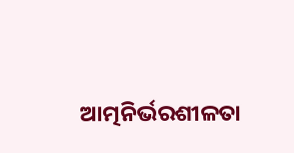ଆତ୍ମନିର୍ଭରଶୀଳତା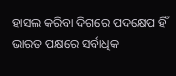ହାସଲ କରିବା ଦିଗରେ ପଦକ୍ଷେପ ହିଁ ଭାରତ ପକ୍ଷରେ ସର୍ବାଧିକ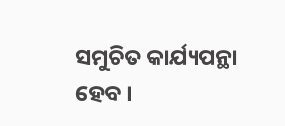ସମୁଚିତ କାର୍ଯ୍ୟପନ୍ଥା ହେବ ।